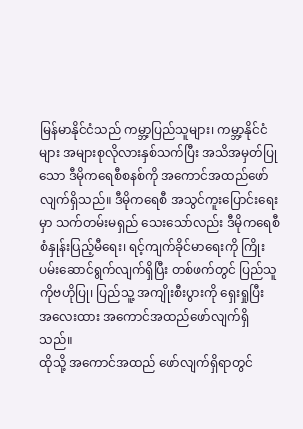မြန်မာနိုင်ငံသည် ကမ္ဘာ့ပြည်သူများ၊ ကမ္ဘာ့နိုင်ငံများ အများစုလိုလားနှစ်သက်ပြီး အသိအမှတ်ပြုသော ဒီမိုကရေစီစနစ်ကို အကောင်အထည်ဖော်လျက်ရှိသည်။ ဒီမိုကရေစီ အသွင်ကူးပြောင်းရေးမှာ သက်တမ်းမရှည် သေးသော်လည်း ဒီမိုကရေစီ စံနှုန်းပြည့်မီရေး၊ ရင့်ကျက်ခိုင်မာရေးကို ကြိုးပမ်းဆောင်ရွက်လျက်ရှိပြီး တစ်ဖက်တွင် ပြည်သူကိုဗဟိုပြု၊ ပြည်သူ့ အကျိုးစီးပွားကို ရှေးရှုပြီး အလေးထား အကောင်အထည်ဖော်လျက်ရှိသည်။
ထိုသို့ အကောင်အထည် ဖော်လျက်ရှိရာတွင်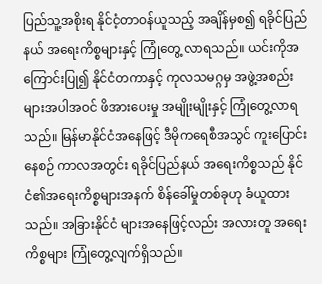ပြည်သူ့အစိုးရ နိုင်ငံ့တာဝန်ယူသည့် အချိန်မှစ၍ ရခိုင်ပြည်နယ် အရေးကိစ္စများနှင့် ကြုံတွေ့ လာရသည်။ ယင်းကိုအကြောင်းပြု၍ နိုင်ငံတကာနှင့် ကုလသမဂ္ဂမှ အဖွဲ့အစည်းများအပါအဝင် ဖိအားပေးမှု အမျိုးမျိုးနှင့် ကြုံတွေ့လာရသည်။ မြန်မာနိုင်ငံအနေဖြင့် ဒီမိုကရေစီအသွင် ကူးပြောင်းနေစဉ် ကာလအတွင်း ရခိုင်ပြည်နယ် အရေးကိစ္စသည် နိုင်ငံ၏အရေးကိစ္စများအနက် စိန်ခေါ်မှုတစ်ခုဟု ခံယူထားသည်။ အခြားနိုင်ငံ များအနေဖြင့်လည်း အလားတူ အရေးကိစ္စများ ကြုံတွေ့လျက်ရှိသည်။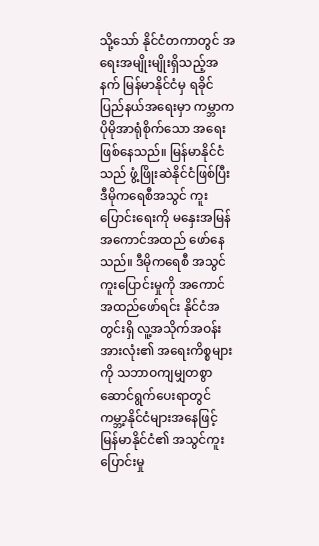သို့သော် နိုင်ငံတကာတွင် အရေးအမျိုးမျိုးရှိသည့်အနက် မြန်မာနိုင်ငံမှ ရခိုင်ပြည်နယ်အရေးမှာ ကမ္ဘာက ပိုမိုအာရုံစိုက်သော အရေးဖြစ်နေသည်။ မြန်မာနိုင်ငံသည် ဖွံ့ဖြိုးဆဲနိုင်ငံဖြစ်ပြီး ဒီမိုကရေစီအသွင် ကူးပြောင်းရေးကို မနှေးအမြန် အကောင်အထည် ဖော်နေသည်။ ဒီမိုကရေစီ အသွင်ကူးပြောင်းမှုကို အကောင်အထည်ဖော်ရင်း နိုင်ငံအတွင်းရှိ လူ့အသိုက်အဝန်းအားလုံး၏ အရေးကိစ္စများကို သဘာဝကျမျှတစွာ ဆောင်ရွက်ပေးရာတွင် ကမ္ဘာ့နိုင်ငံများအနေဖြင့် မြန်မာနိုင်ငံ၏ အသွင်ကူးပြောင်းမှု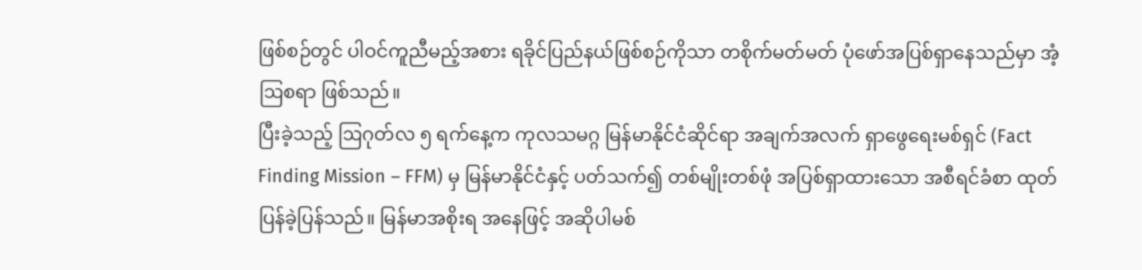ဖြစ်စဉ်တွင် ပါဝင်ကူညီမည့်အစား ရခိုင်ပြည်နယ်ဖြစ်စဉ်ကိုသာ တစိုက်မတ်မတ် ပုံဖော်အပြစ်ရှာနေသည်မှာ အံ့ဩစရာ ဖြစ်သည်။
ပြီးခဲ့သည့် ဩဂုတ်လ ၅ ရက်နေ့က ကုလသမဂ္ဂ မြန်မာနိုင်ငံဆိုင်ရာ အချက်အလက် ရှာဖွေရေးမစ်ရှင် (Fact Finding Mission – FFM) မှ မြန်မာနိုင်ငံနှင့် ပတ်သက်၍ တစ်မျိုးတစ်ဖုံ အပြစ်ရှာထားသော အစီရင်ခံစာ ထုတ်ပြန်ခဲ့ပြန်သည်။ မြန်မာအစိုးရ အနေဖြင့် အဆိုပါမစ်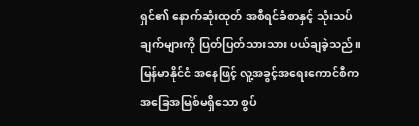ရှင်၏ နောက်ဆုံးထုတ် အစီရင်ခံစာနှင့် သုံးသပ်ချက်များကို ပြတ်ပြတ်သားသား ပယ်ချခဲ့သည်။ မြန်မာနိုင်ငံ အနေဖြင့် လူ့အခွင့်အရေးကောင်စီက အခြေအမြစ်မရှိသော စွပ်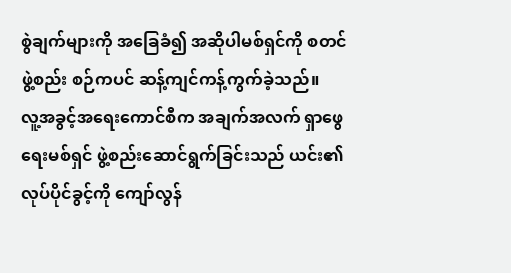စွဲချက်များကို အခြေခံ၍ အဆိုပါမစ်ရှင်ကို စတင်ဖွဲ့စည်း စဉ်ကပင် ဆန့်ကျင်ကန့်ကွက်ခဲ့သည်။
လူ့အခွင့်အရေးကောင်စီက အချက်အလက် ရှာဖွေရေးမစ်ရှင် ဖွဲ့စည်းဆောင်ရွက်ခြင်းသည် ယင်း၏လုပ်ပိုင်ခွင့်ကို ကျော်လွန်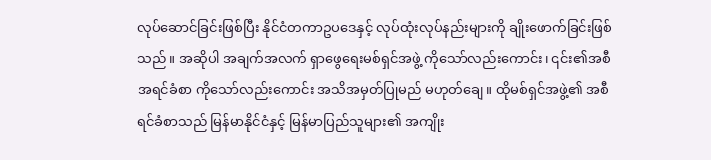လုပ်ဆောင်ခြင်းဖြစ်ပြီး နိုင်ငံတကာဥပဒေနှင့် လုပ်ထုံးလုပ်နည်းများကို ချိုးဖောက်ခြင်းဖြစ်သည်။ အဆိုပါ အချက်အလက် ရှာဖွေရေးမစ်ရှင်အဖွဲ့ ကိုသော်လည်းကောင်း၊ ၎င်း၏အစီအရင်ခံစာ ကိုသော်လည်းကောင်း အသိအမှတ်ပြုမည် မဟုတ်ချေ။ ထိုမစ်ရှင်အဖွဲ့၏ အစီရင်ခံစာသည် မြန်မာနိုင်ငံနှင့် မြန်မာပြည်သူများ၏ အကျိုး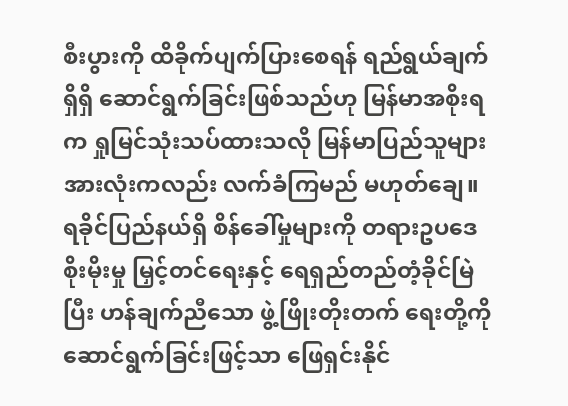စီးပွားကို ထိခိုက်ပျက်ပြားစေရန် ရည်ရွယ်ချက် ရှိရှိ ဆောင်ရွက်ခြင်းဖြစ်သည်ဟု မြန်မာအစိုးရက ရှုမြင်သုံးသပ်ထားသလို မြန်မာပြည်သူများ အားလုံးကလည်း လက်ခံကြမည် မဟုတ်ချေ။
ရခိုင်ပြည်နယ်ရှိ စိန်ခေါ်မှုများကို တရားဥပဒေစိုးမိုးမှု မြှင့်တင်ရေးနှင့် ရေရှည်တည်တံ့ခိုင်မြဲပြီး ဟန်ချက်ညီသော ဖွဲ့ဖြိုးတိုးတက် ရေးတို့ကို ဆောင်ရွက်ခြင်းဖြင့်သာ ဖြေရှင်းနိုင်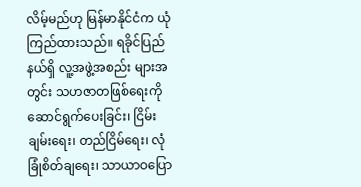လိမ့်မည်ဟု မြန်မာနိုင်ငံက ယုံကြည်ထားသည်။ ရခိုင်ပြည်နယ်ရှိ လူ့အဖွဲ့အစည်း များအတွင်း သဟဇာတဖြစ်ရေးကို ဆောင်ရွက်ပေးခြင်း၊ ငြိမ်းချမ်းရေး၊ တည်ငြိမ်ရေး၊ လုံခြုံစိတ်ချရေး၊ သာယာဝပြော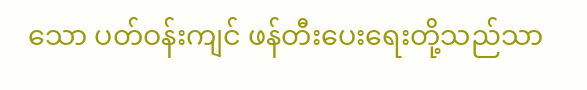သော ပတ်ဝန်းကျင် ဖန်တီးပေးရေးတို့သည်သာ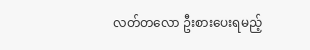လတ်တလော ဦးစားပေးရမည့်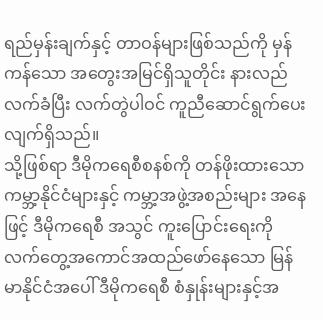ရည်မှန်းချက်နှင့် တာဝန်များဖြစ်သည်ကို မှန်ကန်သော အတွေးအမြင်ရှိသူတိုင်း နားလည်လက်ခံပြီး လက်တွဲပါဝင် ကူညီဆောင်ရွက်ပေးလျက်ရှိသည်။
သို့ဖြစ်ရာ ဒီမိုကရေစီစနစ်ကို တန်ဖိုးထားသော ကမ္ဘာ့နိုင်ငံများနှင့် ကမ္ဘာ့အဖွဲ့အစည်းများ အနေဖြင့် ဒီမိုကရေစီ အသွင် ကူးပြောင်းရေးကို လက်တွေ့အကောင်အထည်ဖော်နေသော မြန်မာနိုင်ငံအပေါ် ဒီမိုကရေစီ စံနှုန်းများနှင့်အ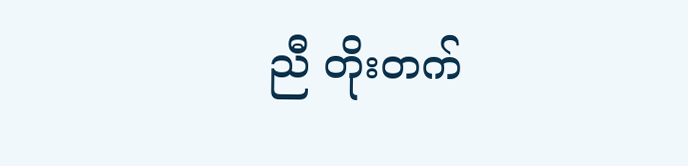ညီ တိုးတက်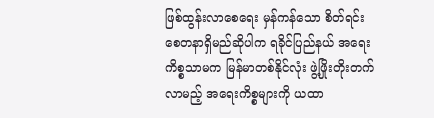ဖြစ်ထွန်းလာစေရေး မှန်ကန်သော စိတ်ရင်းစေတနာရှိမည်ဆိုပါက ရခိုင်ပြည်နယ် အရေးကိစ္စသာမက မြန်မာတစ်နိုင်လုံး ဖွဲ့ဖြိုးတိုးတက်လာမည့် အရေးကိစ္စများကို ယထာ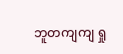ဘူတကျကျ ရှု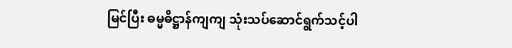မြင်ပြီး ဓမ္မဓိဋ္ဌာန်ကျကျ သုံးသပ်ဆောင်ရွက်သင့်ပါ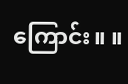ကြောင်း။ ။